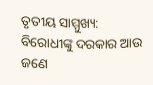ତୃତୀୟ ସାମ୍ମୁଖ୍ୟ: ବିରୋଧୀଙ୍କୁ ଦରକାର ଆଉ ଜଣେ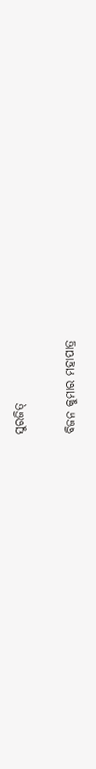ସୁରଜିତ୍‌

ବିଜନ କୁମାର ମହାପାତ୍ର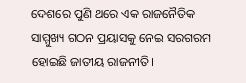ଦେଶରେ ପୁଣି ଥରେ ଏକ ରାଜନୈତିକ ସାମ୍ମୁଖ୍ୟ ଗଠନ ପ୍ରୟାସକୁ ନେଇ ସରଗରମ ହୋଇଛି ଜାତୀୟ ରାଜନୀତି।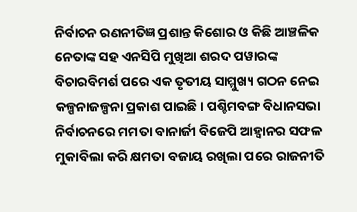ନିର୍ବାଚନ ରଣନୀତିଜ୍ଞ ପ୍ରଶାନ୍ତ କିଶୋର ଓ କିଛି ଆଞ୍ଚଳିକ ନେତାଙ୍କ ସହ ଏନସିପି ମୁଖିଆ ଶରଦ ପୱାରଙ୍କ ବିଚାରବିମର୍ଶ ପରେ ଏକ ତୃତୀୟ ସାମ୍ମୁଖ୍ୟ ଗଠନ ନେଇ କଳ୍ପନାଜଳ୍ପନା ପ୍ରକାଶ ପାଇଛି। ପଶ୍ଚିମବଙ୍ଗ ବିଧାନସଭା ନିର୍ବାଚନରେ ମମତା ବାନାର୍ଜୀ ବିଜେପି ଆହ୍ୱାନର ସଫଳ ମୁକାବିଲା କରି କ୍ଷମତା ବଜାୟ ରଖିଲା ପରେ ରାଜନୀତି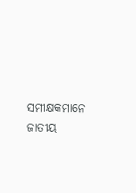ସମୀକ୍ଷକମାନେ ଜାତୀୟ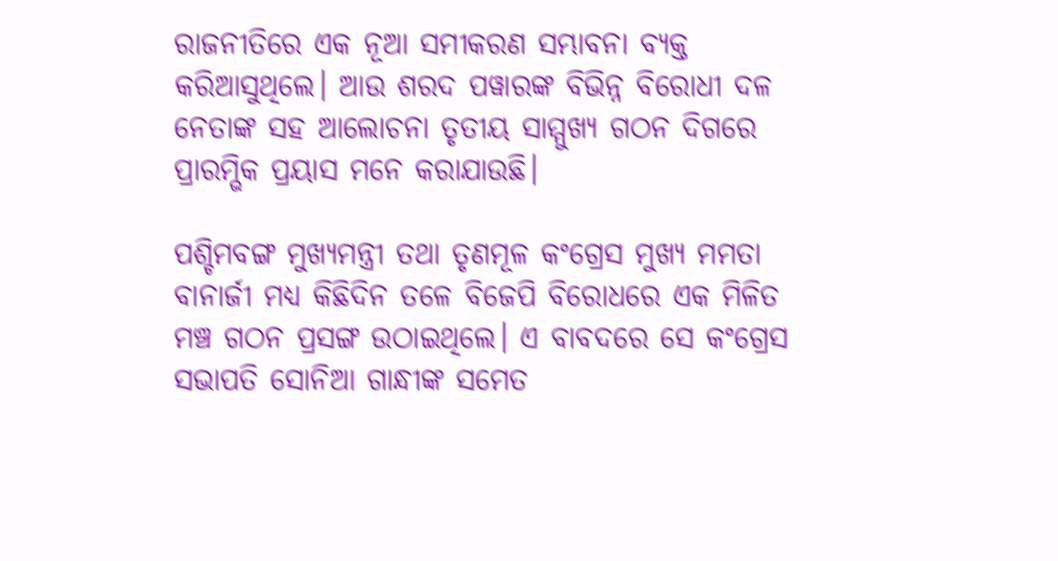ରାଜନୀତିରେ ଏକ ନୂଆ ସମୀକରଣ ସମ୍ଭାବନା ବ୍ୟକ୍ତ କରିଆସୁଥିଲେ। ଆଉ ଶରଦ ପୱାରଙ୍କ ବିଭିନ୍ନ ବିରୋଧୀ ଦଳ ନେତାଙ୍କ ସହ ଆଲୋଚନା ତୃତୀୟ ସାମ୍ମୁଖ୍ୟ ଗଠନ ଦିଗରେ ପ୍ରାରମ୍ଭିକ ପ୍ରୟାସ ମନେ କରାଯାଉଛି।

ପଶ୍ଚିମବଙ୍ଗ ମୁଖ୍ୟମନ୍ତ୍ରୀ ତଥା ତୃଣମୂଳ କଂଗ୍ରେସ ମୁଖ୍ୟ ମମତା ବାନାର୍ଜୀ ମଧ୍ୟ କିଛିଦିନ ତଳେ ବିଜେପି ବିରୋଧରେ ଏକ ମିଳିତ ମଞ୍ଚ ଗଠନ ପ୍ରସଙ୍ଗ ଉଠାଇଥିଲେ। ଏ ବାବଦରେ ସେ କଂଗ୍ରେସ ସଭାପତି ସୋନିଆ ଗାନ୍ଧୀଙ୍କ ସମେତ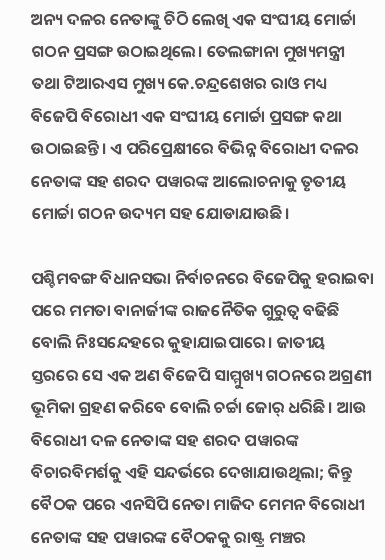ଅନ୍ୟ ଦଳର ନେତାଙ୍କୁ ଚିଠି ଲେଖି ଏକ ସଂଘୀୟ ମୋର୍ଚ୍ଚା ଗଠନ ପ୍ରସଙ୍ଗ ଉଠାଇଥିଲେ। ତେଲଙ୍ଗାନା ମୁଖ୍ୟମନ୍ତ୍ରୀ ତଥା ଟିଆରଏସ ମୁଖ୍ୟ କେ.ଚନ୍ଦ୍ରଶେଖର ରାଓ ମଧ୍ୟ ବିଜେପି ବିରୋଧୀ ଏକ ସଂଘୀୟ ମୋର୍ଚ୍ଚା ପ୍ରସଙ୍ଗ କଥା ଉଠାଇଛନ୍ତି। ଏ ପରିପ୍ରେକ୍ଷୀରେ ବିଭିନ୍ନ ବିରୋଧୀ ଦଳର ନେତାଙ୍କ ସହ ଶରଦ ପୱାରଙ୍କ ଆଲୋଚନାକୁ ତୃତୀୟ ମୋର୍ଚ୍ଚା ଗଠନ ଉଦ୍ୟମ ସହ ଯୋଡାଯାଉଛି।

ପଶ୍ଚିମବଙ୍ଗ ବିଧାନସଭା ନିର୍ବାଚନରେ ବିଜେପିକୁ ହରାଇବା ପରେ ମମତା ବାନାର୍ଜୀଙ୍କ ରାଜନୈତିକ ଗୁରୁତ୍ୱ ବଢିଛି ବୋଲି ନିଃସନ୍ଦେହରେ କୁହାଯାଇପାରେ। ଜାତୀୟ ସ୍ତରରେ ସେ ଏକ ଅଣ ବିଜେପି ସାମ୍ମୁଖ୍ୟ ଗଠନରେ ଅଗ୍ରଣୀ ଭୂମିକା ଗ୍ରହଣ କରିବେ ବୋଲି ଚର୍ଚ୍ଚା ଜୋର୍ ଧରିଛି। ଆଉ ବିରୋଧୀ ଦଳ ନେତାଙ୍କ ସହ ଶରଦ ପୱାରଙ୍କ ବିଚାରବିମର୍ଶକୁ ଏହି ସନ୍ଦର୍ଭରେ ଦେଖାଯାଉଥିଲା; କିନ୍ତୁ ବୈଠକ ପରେ ଏନସିପି ନେତା ମାଜିଦ ମେମନ ବିରୋଧୀ ନେତାଙ୍କ ସହ ପୱାରଙ୍କ ବୈଠକକୁ ରାଷ୍ଟ୍ର ମଞ୍ଚର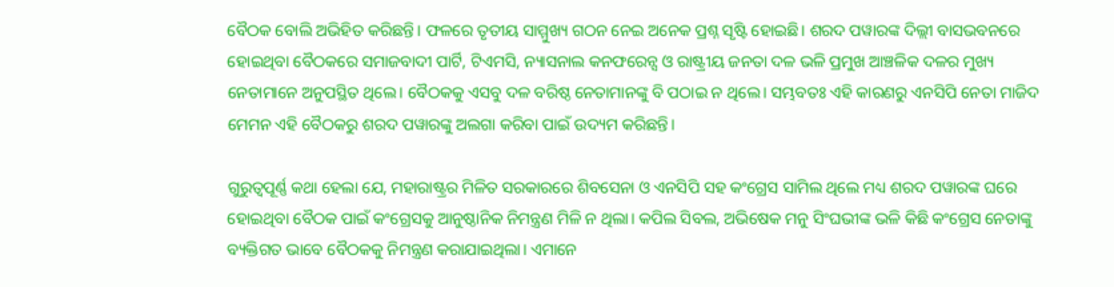ବୈଠକ ବୋଲି ଅଭିହିତ କରିଛନ୍ତି। ଫଳରେ ତୃତୀୟ ସାମ୍ମୁଖ୍ୟ ଗଠନ ନେଇ ଅନେକ ପ୍ରଶ୍ନ ସୃଷ୍ଟି ହୋଇଛି। ଶରଦ ପୱାରଙ୍କ ଦିଲ୍ଲୀ ବାସଭବନରେ ହୋଇଥିବା ବୈଠକରେ ସମାଜବାଦୀ ପାର୍ଟି, ଟିଏମସି, ନ୍ୟାସନାଲ କନଫରେନ୍ସ ଓ ରାଷ୍ଟ୍ରୀୟ ଜନତା ଦଳ ଭଳି ପ୍ରମୁଖ ଆଞ୍ଚଳିକ ଦଳର ମୁଖ୍ୟ ନେତାମାନେ ଅନୁପସ୍ଥିତ ଥିଲେ। ବୈଠକକୁ ଏସବୁ ଦଳ ବରିଷ୍ଠ ନେତାମାନଙ୍କୁ ବି ପଠାଇ ନ ଥିଲେ। ସମ୍ଭବତଃ ଏହି କାରଣରୁ ଏନସିପି ନେତା ମାଜିଦ ମେମନ ଏହି ବୈଠକରୁ ଶରଦ ପୱାରଙ୍କୁ ଅଲଗା କରିବା ପାଇଁ ଉଦ୍ୟମ କରିଛନ୍ତି।

ଗୁରୁତ୍ୱପୂର୍ଣ୍ଣ କଥା ହେଲା ଯେ, ମହାରାଷ୍ଟ୍ରର ମିଳିତ ସରକାରରେ ଶିବସେନା ଓ ଏନସିପି ସହ କଂଗ୍ରେସ ସାମିଲ ଥିଲେ ମଧ୍ୟ ଶରଦ ପୱାରଙ୍କ ଘରେ ହୋଇଥିବା ବୈଠକ ପାଇଁ କଂଗ୍ରେସକୁ ଆନୁଷ୍ଠାନିକ ନିମନ୍ତ୍ରଣ ମିଳି ନ ଥିଲା। କପିଲ ସିବଲ, ଅଭିଷେକ ମନୁ ସିଂଘଭୀଙ୍କ ଭଳି କିଛି କଂଗ୍ରେସ ନେତାଙ୍କୁ ବ୍ୟକ୍ତିଗତ ଭାବେ ବୈଠକକୁ ନିମନ୍ତ୍ରଣ କରାଯାଇଥିଲା। ଏମାନେ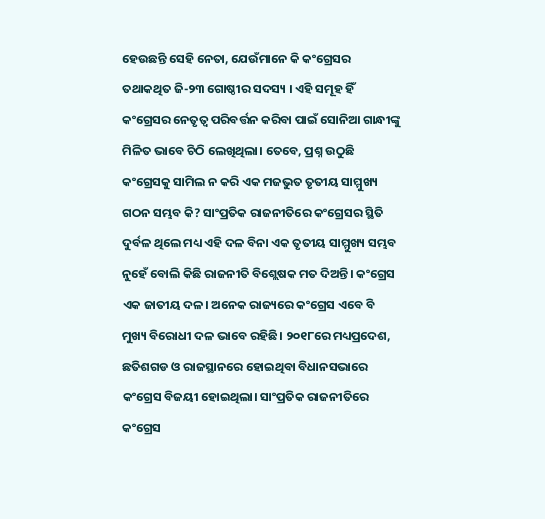ହେଉଛନ୍ତି ସେହି ନେତା, ଯେଉଁମାନେ କି କଂଗ୍ରେସର ତଥାକଥିତ ଜି-୨୩ ଗୋଷ୍ଠୀର ସଦସ୍ୟ । ଏହି ସମୂହ ହିଁ କଂଗ୍ରେସର ନେତୃତ୍ୱ ପରିବର୍ତ୍ତନ କରିବା ପାଇଁ ସୋନିଆ ଗାନ୍ଧୀଙ୍କୁ ମିଳିତ ଭାବେ ଚିଠି ଲେଖିଥିଲା। ତେବେ, ପ୍ରଶ୍ନ ଉଠୁଛି କଂଗ୍ରେସକୁ ସାମିଲ ନ କରି ଏକ ମଜଭୁତ ତୃତୀୟ ସାମ୍ମୁଖ୍ୟ ଗଠନ ସମ୍ଭବ କି? ସାଂପ୍ରତିକ ରାଜନୀତିରେ କଂଗ୍ରେସର ସ୍ଥିତି ଦୁର୍ବଳ ଥିଲେ ମଧ୍ୟ ଏହି ଦଳ ବିନା ଏକ ତୃତୀୟ ସାମ୍ମୁଖ୍ୟ ସମ୍ଭବ ନୁହେଁ ବୋଲି କିଛି ରାଜନୀତି ବିଶ୍ଲେଷକ ମତ ଦିଅନ୍ତି। କଂଗ୍ରେସ ଏକ ଜାତୀୟ ଦଳ। ଅନେକ ରାଜ୍ୟରେ କଂଗ୍ରେସ ଏବେ ବି ମୁଖ୍ୟ ବିରୋଧୀ ଦଳ ଭାବେ ରହିଛି। ୨୦୧୮ରେ ମଧ୍ୟପ୍ରଦେଶ, ଛତିଶଗଡ ଓ ରାଜସ୍ଥାନରେ ହୋଇଥିବା ବିଧାନସଭାରେ କଂଗ୍ରେସ ବିଜୟୀ ହୋଇଥିଲା। ସାଂପ୍ରତିକ ରାଜନୀତିରେ କଂଗ୍ରେସ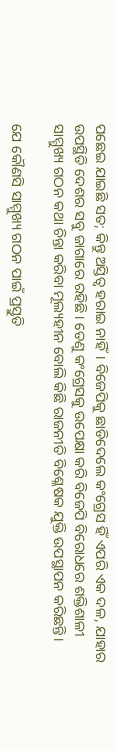ପଛେଇ ଯାଇଛି ସତ; କିନ୍ତୁ ଅସ୍ତିତ୍ୱ ହରାଇ ନାହିଁ। ବିଜେପିକୁ ଛାଡିଦେଲେ କଂଗ୍ରେସ ହିଁ ଏପରି ଏକ ଦଳ, ଯାହାର ଉପସ୍ଥିତି ଦେଶର ସବୁ ଜାଗାରେ ରହିଛି। ତେଣୁ କଂଗ୍ରେସକୁ ଉପେକ୍ଷା କରି ବିଜେପି ବିରୋଧରେ ଶକ୍ତିଶାଳୀ ସାମ୍ମୁଖ୍ୟ ଗଠନ କଥା ଚିନ୍ତା କରିବା ମୂଲ୍ୟହୀନ ବୋଲି କିଛି ରାଜନୀତି ବିଶ୍ଳେଷକ ଯୁକ୍ତି ଉପସ୍ଥାପନ କରିଛନ୍ତି।

ଯେ କୌଣସି ସାମ୍ମୁଖ୍ୟ ଗଠନ ପାଇଁ ପ୍ରସ୍ତୁତି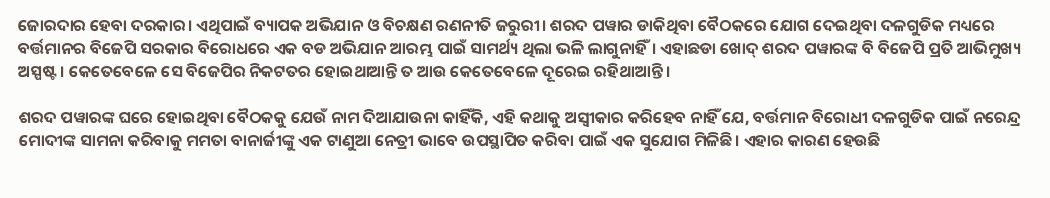ଜୋରଦାର ହେବା ଦରକାର। ଏଥିପାଇଁ ବ୍ୟାପକ ଅଭିଯାନ ଓ ବିଚକ୍ଷଣ ରଣନୀତି ଜରୁରୀ। ଶରଦ ପୱାର ଡାକିଥିବା ବୈଠକରେ ଯୋଗ ଦେଇଥିବା ଦଳଗୁଡିକ ମଧ୍ୟରେ ବର୍ତ୍ତମାନର ବିଜେପି ସରକାର ବିରୋଧରେ ଏକ ବଡ ଅଭିଯାନ ଆରମ୍ଭ ପାଇଁ ସାମର୍ଥ୍ୟ ଥିଲା ଭଳି ଲାଗୁନାହିଁ। ଏହାଛଡା ଖୋଦ୍ ଶରଦ ପୱାରଙ୍କ ବି ବିଜେପି ପ୍ରତି ଆଭିମୁଖ୍ୟ ଅସ୍ପଷ୍ଟ। କେତେବେଳେ ସେ ବିଜେପିର ନିକଟତର ହୋଇଥାଆନ୍ତି ତ ଆଉ କେତେବେଳେ ଦୂରେଇ ରହିଥାଆନ୍ତି।

ଶରଦ ପୱାରଙ୍କ ଘରେ ହୋଇଥିବା ବୈଠକକୁ ଯେଉଁ ନାମ ଦିଆଯାଉନା କାହିଁକି, ଏହି କଥାକୁ ଅସ୍ୱୀକାର କରିହେବ ନାହିଁ ଯେ, ବର୍ତ୍ତମାନ ବିରୋଧୀ ଦଳଗୁଡିକ ପାଇଁ ନରେନ୍ଦ୍ର ମୋଦୀଙ୍କ ସାମନା କରିବାକୁ ମମତା ବାନାର୍ଜୀଙ୍କୁ ଏକ ଟାଣୁଆ ନେତ୍ରୀ ଭାବେ ଉପସ୍ଥାପିତ କରିବା ପାଇଁ ଏକ ସୁଯୋଗ ମିଳିଛି। ଏହାର କାରଣ ହେଉଛି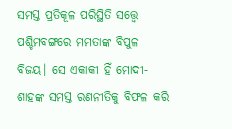ସମସ୍ତ ପ୍ରତିକୂଳ ପରିସ୍ଥିତି ସତ୍ତ୍ୱେ ପଶ୍ଚିମବଙ୍ଗରେ ମମତାଙ୍କ ବିପୁଳ ବିଜୟ। ସେ ଏକାକୀ ହିଁ ମୋଦୀ-ଶାହଙ୍କ ସମସ୍ତ ରଣନୀତିକୁ ବିଫଳ କରି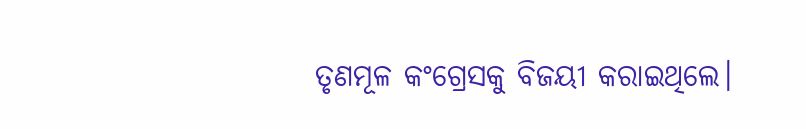ତୃଣମୂଳ କଂଗ୍ରେସକୁ ବିଜୟୀ କରାଇଥିଲେ।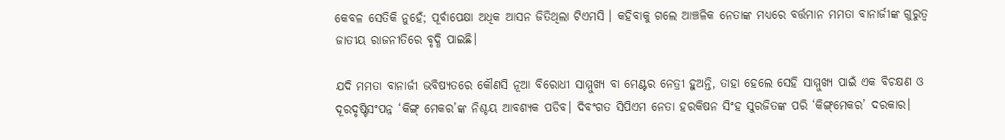କେବଳ ସେତିକି ନୁହେଁ; ପୂର୍ବାପେକ୍ଷା ଅଧିକ ଆସନ ଜିତିଥିଲା ଟିଏମସି । କହିବାକୁ ଗଲେ ଆଞ୍ଚଳିକ ନେତାଙ୍କ ମଧ୍ୟରେ ବର୍ତ୍ତମାନ ମମତା ବାନାର୍ଜୀଙ୍କ ଗୁରୁତ୍ୱ ଜାତୀୟ ରାଜନୀତିରେ ବୃଦ୍ଧି ପାଇଛି।

ଯଦି ମମତା ବାନାର୍ଜୀ ଭବିଷ୍ୟତରେ କୌଣସି ନୂଆ ବିରୋଧୀ ସାମ୍ମୁଖ୍ୟ ବା ମେଣ୍ଟର ନେତ୍ରୀ ହୁଅନ୍ତି, ତାହା ହେଲେ ସେହି ସାମ୍ମୁଖ୍ୟ ପାଇଁ ଏକ ବିଚକ୍ଷଣ ଓ ଦୂରଦୃଷ୍ଟିସଂପନ୍ନ ‘କିଙ୍ଗ୍ ମେକର’ଙ୍କ ନିଶ୍ଚୟ ଆବଶ୍ୟକ ପଡିବ। ଦିବଂଗତ ସିପିଏମ ନେତା ହରକିଷନ ସିଂହ ସୁରଜିତଙ୍କ ପରି ‘କିଙ୍ଗ୍‌ମେକର’ ଦରକାର।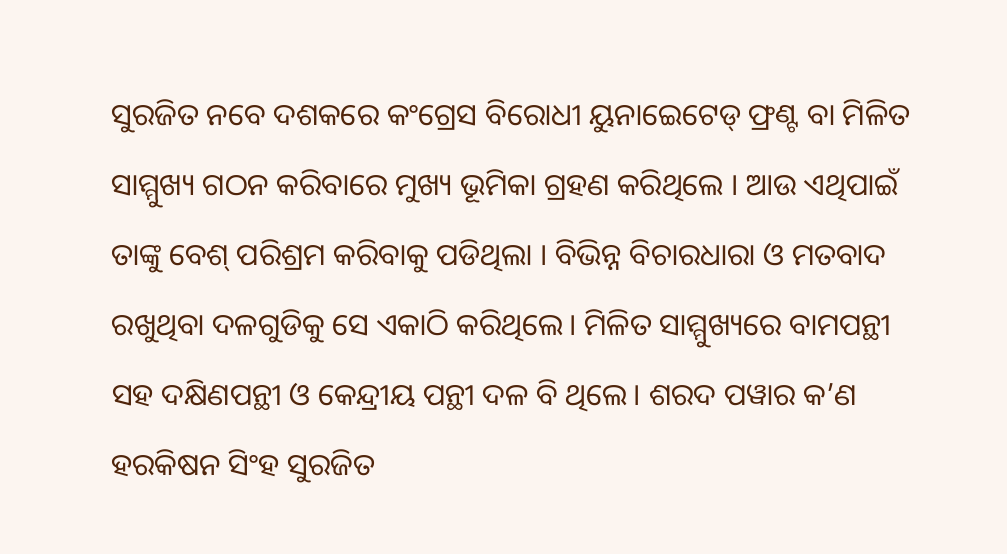ସୁରଜିତ ନବେ ଦଶକରେ କଂଗ୍ରେସ ବିରୋଧୀ ୟୁନାଇେଟେଡ୍ ଫ୍ରଣ୍ଟ ବା ମିଳିତ ସାମ୍ମୁଖ୍ୟ ଗଠନ କରିବାରେ ମୁଖ୍ୟ ଭୂମିକା ଗ୍ରହଣ କରିଥିଲେ । ଆଉ ଏଥିପାଇଁ ତାଙ୍କୁ ବେଶ୍ ପରିଶ୍ରମ କରିବାକୁ ପଡିଥିଲା । ବିଭିନ୍ନ ବିଚାରଧାରା ଓ ମତବାଦ ରଖୁଥିବା ଦଳଗୁଡିକୁ ସେ ଏକାଠି କରିଥିଲେ। ମିଳିତ ସାମ୍ମୁଖ୍ୟରେ ବାମପନ୍ଥୀ ସହ ଦକ୍ଷିଣପନ୍ଥୀ ଓ କେନ୍ଦ୍ରୀୟ ପନ୍ଥୀ ଦଳ ବି ଥିଲେ। ଶରଦ ପୱାର କ’ଣ ହରକିଷନ ସିଂହ ସୁରଜିତ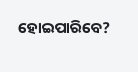ହୋଇପାରିବେ?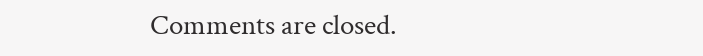Comments are closed.